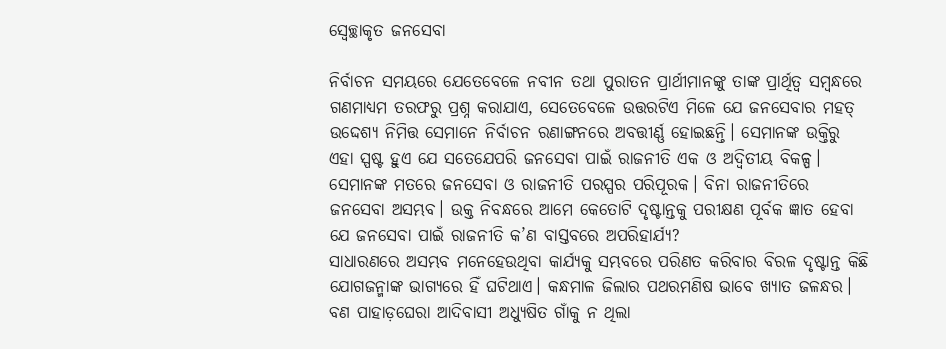ସ୍ବେଚ୍ଛାକୃତ ଜନସେବା

ନିର୍ବାଚନ ସମୟରେ ଯେତେବେଳେ ନବୀନ ତଥା ପୁରାତନ ପ୍ରାର୍ଥୀମାନଙ୍କୁ ତାଙ୍କ ପ୍ରାର୍ଥିତ୍ୱ ସମ୍ବନ୍ଧରେ ଗଣମାଧ୍ୟମ ତରଫରୁ ପ୍ରଶ୍ନ କରାଯାଏ, ସେତେବେଳେ ଉତ୍ତରଟିଏ ମିଳେ ଯେ ଜନସେବାର ମହତ୍‌ ଉଦ୍ଦେଶ୍ୟ ନିମିତ୍ତ ସେମାନେ ନିର୍ବାଚନ ରଣାଙ୍ଗନରେ ଅବତ୍ତୀର୍ଣ୍ଣ ହୋଇଛନ୍ତି। ସେମାନଙ୍କ ଉକ୍ତିରୁ ଏହା ସ୍ପଷ୍ଟ ହୁଏ ଯେ ସତେଯେପରି ଜନସେବା ପାଇଁ ରାଜନୀତି ଏକ ଓ ଅଦ୍ୱିତୀୟ ବିକଳ୍ପ। ସେମାନଙ୍କ ମତରେ ଜନସେବା ଓ ରାଜନୀତି ପରସ୍ପର ପରିପୂରକ। ବିନା ରାଜନୀତିରେ ଜନସେବା ଅସମ୍ଭବ। ଉକ୍ତ ନିବନ୍ଧରେ ଆମେ କେତୋଟି ଦୃଷ୍ଟାନ୍ତକୁ ପରୀକ୍ଷଣ ପୂର୍ବକ ଜ୍ଞାତ ହେବା ଯେ ଜନସେବା ପାଇଁ ରାଜନୀତି କ’ଣ ବାସ୍ତବରେ ଅପରିହାର୍ଯ୍ୟ?
ସାଧାରଣରେ ଅସମ୍ଭବ ମନେହେଉଥିବା କାର୍ଯ୍ୟକୁ ସମ୍ଭବରେ ପରିଣତ କରିବାର ବିରଳ ଦୃଷ୍ଟାନ୍ତ କିଛି ଯୋଗଜନ୍ମାଙ୍କ ଭାଗ୍ୟରେ ହିଁ ଘଟିଥାଏ। କନ୍ଧମାଳ ଜିଲାର ପଥରମଣିଷ ଭାବେ ଖ୍ୟାତ ଜଳନ୍ଧର। ବଣ ପାହାଡ଼ଘେରା ଆଦିବାସୀ ଅଧ୍ୟୁଷିତ ଗାଁକୁ ନ ଥିଲା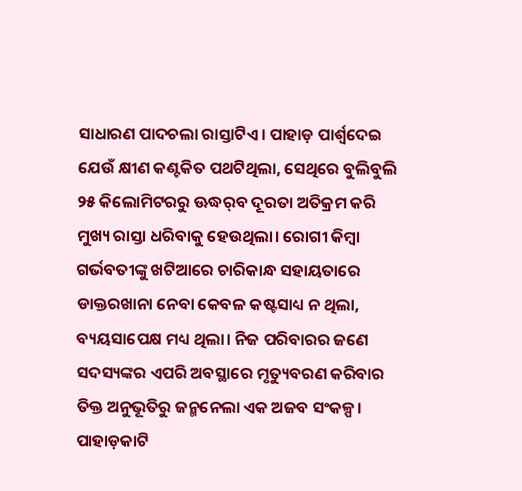ସାଧାରଣ ପାଦଚଲା ରାସ୍ତାଟିଏ। ପାହାଡ଼ ପାର୍ଶ୍ୱଦେଇ ଯେଉଁ କ୍ଷୀଣ କଣ୍ଟକିତ ପଥଟିଥିଲା, ସେଥିରେ ବୁଲିବୁଲି ୨୫ କିଲୋମିଟରରୁ ଊଦ୍ଧର୍‌ବ ଦୂରତା ଅତିକ୍ରମ କରି ମୁଖ୍ୟ ରାସ୍ତା ଧରିବାକୁ ହେଉଥିଲା। ରୋଗୀ କିମ୍ବା ଗର୍ଭବତୀଙ୍କୁ ଖଟିଆରେ ଚାରିକାନ୍ଧ ସହାୟତାରେ ଡାକ୍ତରଖାନା ନେବା କେବଳ କଷ୍ଟସାଧ୍ୟ ନ ଥିଲା, ବ୍ୟୟସାପେକ୍ଷ ମଧ୍ୟ ଥିଲା। ନିଜ ପରିବାରର ଜଣେ ସଦସ୍ୟଙ୍କର ଏପରି ଅବସ୍ଥାରେ ମୃତ୍ୟୁବରଣ କରିବାର ତିକ୍ତ ଅନୁଭୂତିରୁ ଜନ୍ମନେଲା ଏକ ଅଜବ ସଂକଳ୍ପ। ପାହାଡ଼କାଟି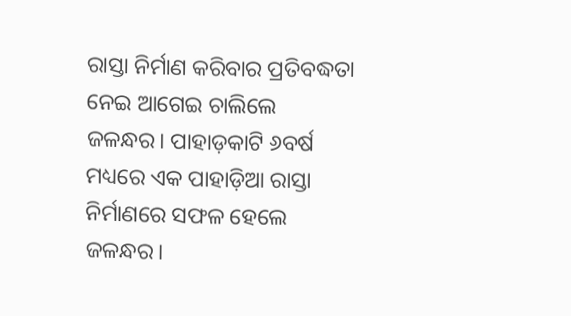ରାସ୍ତା ନିର୍ମାଣ କରିବାର ପ୍ରତିବଦ୍ଧତା ନେଇ ଆଗେଇ ଚାଲିଲେ ଜଳନ୍ଧର। ପାହାଡ଼କାଟି ୬ବର୍ଷ ମଧ୍ୟରେ ଏକ ପାହାଡ଼ିଆ ରାସ୍ତା ନିର୍ମାଣରେ ସଫଳ ହେଲେ ଜଳନ୍ଧର।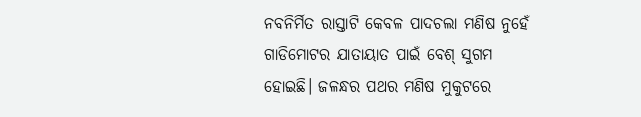ନବନିର୍ମିତ ରାସ୍ତାଟି କେବଳ ପାଦଚଲା ମଣିଷ ନୁହେଁ ଗାଡିମୋଟର ଯାତାୟାତ ପାଇଁ ବେଶ୍‌ ସୁଗମ ହୋଇଛି। ଜଳନ୍ଧର ପଥର ମଣିଷ ମୁକୁଟରେ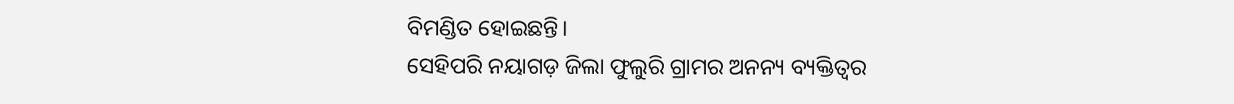ବିମଣ୍ଡିତ ହୋଇଛନ୍ତି।
ସେହିପରି ନୟାଗଡ଼ ଜିଲା ଫୁଲୁରି ଗ୍ରାମର ଅନନ୍ୟ ବ୍ୟକ୍ତିତ୍ୱର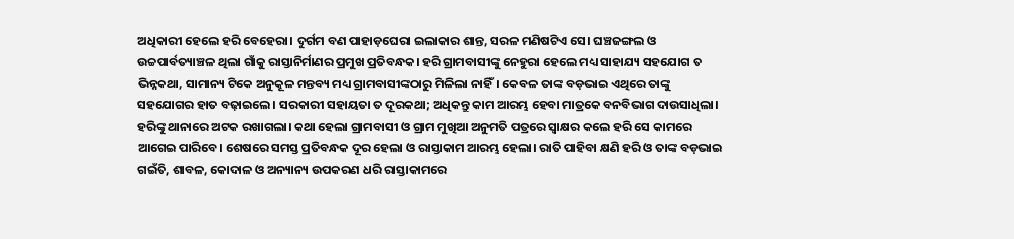ଅଧିକାରୀ ହେଲେ ହରି ବେହେରା। ଦୁର୍ଗମ ବଣ ପାହାଡ଼ଘେରା ଇଲାକାର ଶାନ୍ତ, ସରଳ ମଣିଷଟିଏ ସେ। ଘଞ୍ଚଜଙ୍ଗଲ ଓ ଉଚ୍ଚପାର୍ବତ୍ୟାଞ୍ଚଳ ଥିଲା ଗାଁକୁ ରାସ୍ତାନିର୍ମାଣର ପ୍ରମୁଖ ପ୍ରତିବନ୍ଧକ। ହରି ଗ୍ରାମବାସୀଙ୍କୁ ନେହୁରା ହେଲେ ମଧ୍ୟ ସାହାଯ୍ୟ ସହଯୋଗ ତ ଭିନ୍ନକଥା, ସାମାନ୍ୟ ଟିକେ ଅନୁକୂଳ ମନ୍ତବ୍ୟ ମଧ୍ୟ ଗ୍ରାମବାସୀଙ୍କଠାରୁ ମିଳିଲା ନାହିଁ। କେବଳ ତାଙ୍କ ବଡ଼ଭାଇ ଏଥିରେ ତାଙ୍କୁ ସହଯୋଗର ହାତ ବଢ଼ାଇଲେ। ସରକାରୀ ସହାୟତା ତ ଦୂରକଥା; ଅଧିକନ୍ତୁ କାମ ଆରମ୍ଭ ହେବା ମାତ୍ରକେ ବନବିଭାଗ ଦାଉସାଧିଲା। ହରିଙ୍କୁ ଥାନାରେ ଅଟକ ରଖାଗଲା। କଥା ହେଲା ଗ୍ରାମବାସୀ ଓ ଗ୍ରାମ ମୁଖିଆ ଅନୁମତି ପତ୍ରରେ ସ୍ବାକ୍ଷର କଲେ ହରି ସେ କାମରେ ଆଗେଇ ପାରିବେ। ଶେଷରେ ସମସ୍ତ ପ୍ରତିବନ୍ଧକ ଦୂର ହେଲା ଓ ରାସ୍ତାକାମ ଆରମ୍ଭ ହେଲା। ରାତି ପାହିବା କ୍ଷଣି ହରି ଓ ତାଙ୍କ ବଡ଼ଭାଇ ଗଇଁତି, ଶାବଳ, କୋଦାଳ ଓ ଅନ୍ୟାନ୍ୟ ଉପକରଣ ଧରି ରାସ୍ତାକାମରେ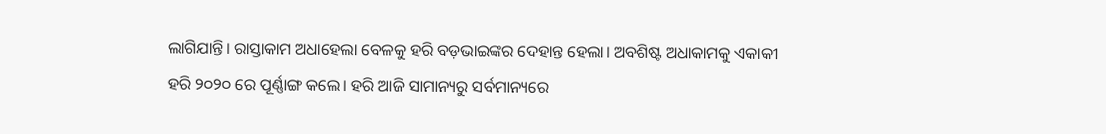ଲାଗିଯାନ୍ତି। ରାସ୍ତାକାମ ଅଧାହେଲା ବେଳକୁ ହରି ବଡ଼ଭାଇଙ୍କର ଦେହାନ୍ତ ହେଲା। ଅବଶିଷ୍ଟ ଅଧାକାମକୁ ଏକାକୀ ହରି ୨୦୨୦ ରେ ପୂର୍ଣ୍ଣାଙ୍ଗ କଲେ। ହରି ଆଜି ସାମାନ୍ୟରୁ ସର୍ବମାନ୍ୟରେ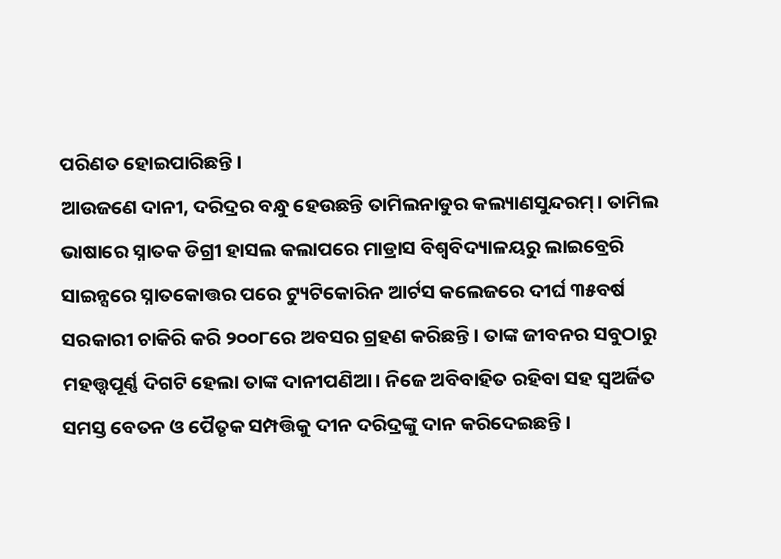ପରିଣତ ହୋଇପାରିଛନ୍ତି।
ଆଉଜଣେ ଦାନୀ, ଦରିଦ୍ରର ବନ୍ଧୁ ହେଉଛନ୍ତି ତାମିଲନାଡୁର କଲ୍ୟାଣସୁନ୍ଦରମ୍‌। ତାମିଲ ଭାଷାରେ ସ୍ନାତକ ଡିଗ୍ରୀ ହାସଲ କଲାପରେ ମାଡ୍ରାସ ବିଶ୍ୱବିଦ୍ୟାଳୟରୁ ଲାଇବ୍ରେରି ସାଇନ୍ସରେ ସ୍ନାତକୋତ୍ତର ପରେ ଟ୍ୟୁଟିକୋରିନ ଆର୍ଟସ କଲେଜରେ ଦୀର୍ଘ ୩୫ବର୍ଷ ସରକାରୀ ଚାକିରି କରି ୨୦୦୮ରେ ଅବସର ଗ୍ରହଣ କରିଛନ୍ତି। ତାଙ୍କ ଜୀବନର ସବୁଠାରୁ ମହତ୍ତ୍ୱପୂର୍ଣ୍ଣ ଦିଗଟି ହେଲା ତାଙ୍କ ଦାନୀପଣିଆ। ନିଜେ ଅବିବାହିତ ରହିବା ସହ ସ୍ବଅର୍ଜିତ ସମସ୍ତ ବେତନ ଓ ପୈତୃକ ସମ୍ପତ୍ତିକୁ ଦୀନ ଦରିଦ୍ରଙ୍କୁ ଦାନ କରିଦେଇଛନ୍ତି।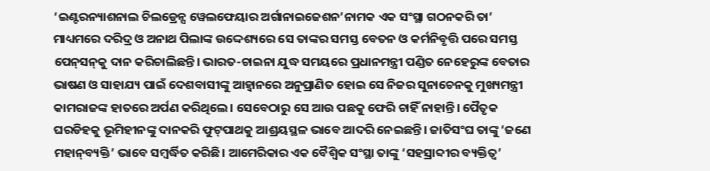‘ଇଣ୍ଟରନ୍ୟାଶନାଲ ଚିଲଡ୍ରେନ୍ସ ୱେଲଫେୟାର ଅର୍ଗାନାଇଜେଶନ’ନାମକ ଏକ ସଂସ୍ଥା ଗଠନକରି ତା’ ମାଧ୍ୟମରେ ଦରିଦ୍ର ଓ ଅନାଥ ପିଲାଙ୍କ ଉଦ୍ଦେଶ୍ୟରେ ସେ ତାଙ୍କର ସମସ୍ତ ବେତନ ଓ କର୍ମନିବୃତ୍ତି ପରେ ସମସ୍ତ ପେନ୍‌ସନ୍‌କୁ ଦାନ କରିଚାଲିଛନ୍ତି। ଭାରତ-ଚାଇନା ଯୁଦ୍ଧ ସମୟରେ ପ୍ରଧାନମନ୍ତ୍ରୀ ପଣ୍ଡିତ ନେହେରୁଙ୍କ ବେତାର ଭାଷଣ ଓ ସାହାଯ୍ୟ ପାଇଁ ଦେଶବାସୀଙ୍କୁ ଆହ୍ବାନରେ ଅନୁପ୍ରାଣିତ ହୋଇ ସେ ନିଜର ସୁନାଚେନକୁ ମୁଖ୍ୟମନ୍ତ୍ରୀ କାମରାଜଙ୍କ ହାତରେ ଅର୍ପଣ କରିଥିଲେ। ସେବେଠାରୁ ସେ ଆଉ ପଛକୁ ଫେରି ଚାହିଁ ନାହାନ୍ତି। ପୈତୃକ ଘରଡିହକୁ ଭୂମିହୀନଙ୍କୁ ଦାନକରି ଫୁଟ୍‌ପାଥକୁ ଆଶ୍ରୟସ୍ଥଳ ଭାବେ ଆଦରି ନେଇଛନ୍ତି। ଜାତିସଂଘ ତାଙ୍କୁ ‘ଜଣେ ମହାନ୍‌ବ୍ୟକ୍ତି’ ଭାବେ ସମ୍ବର୍ଦ୍ଧିତ କରିଛି। ଆମେରିକାର ଏକ ବୈଶ୍ୱିକ ସଂସ୍ଥା ତାଙ୍କୁ ‘ସହସ୍ରାବ୍ଦୀର ବ୍ୟକ୍ତିତ୍ୱ’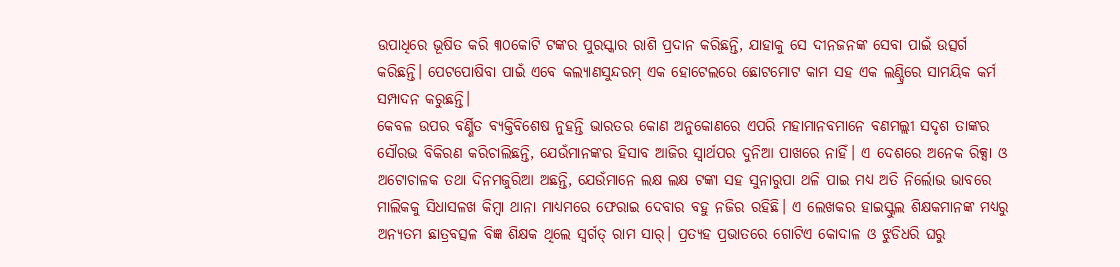ଉପାଧିରେ ଭୂଷିତ କରି ୩୦କୋଟି ଟଙ୍କର ପୁରସ୍କାର ରାଶି ପ୍ରଦାନ କରିଛନ୍ତି, ଯାହାକୁ ସେ ଦୀନଜନଙ୍କ ସେବା ପାଇଁ ଉତ୍ସର୍ଗ କରିଛନ୍ତି। ପେଟପୋଷିବା ପାଇଁ ଏବେ କଲ୍ୟାଣସୁନ୍ଦରମ୍‌ ଏକ ହୋଟେଲରେ ଛୋଟମୋଟ କାମ ସହ ଏକ ଲଣ୍ଡ୍ରିରେ ସାମୟିକ କର୍ମ ସମ୍ପାଦନ କରୁଛନ୍ତି।
କେବଳ ଉପର ବର୍ଣ୍ଣିତ ବ୍ୟକ୍ତିବିଶେଷ ନୁହନ୍ତି ଭାରତର କୋଣ ଅନୁକୋଣରେ ଏପରି ମହାମାନବମାନେ ବଣମଲ୍ଲୀ ସଦୃଶ ତାଙ୍କର ସୌରଭ ବିକିରଣ କରିଚାଲିଛନ୍ତି, ଯେଉଁମାନଙ୍କର ହିସାବ ଆଜିର ସ୍ବାର୍ଥପର ଦୁନିଆ ପାଖରେ ନାହିଁ। ଏ ଦେଶରେ ଅନେକ ରିକ୍ସା ଓ ଅଟୋଚାଳକ ତଥା ଦିନମଜୁରିଆ ଅଛନ୍ତି, ଯେଉଁମାନେ ଲକ୍ଷ ଲକ୍ଷ ଟଙ୍କା ସହ ସୁନାରୁପା ଥଳି ପାଇ ମଧ୍ୟ ଅତି ନିର୍ଲୋଭ ଭାବରେ ମାଲିକକୁ ସିଧାସଳଖ କିମ୍ବା ଥାନା ମାଧ୍ୟମରେ ଫେରାଇ ଦେବାର ବହୁ ନଜିର ରହିଛି। ଏ ଲେଖକର ହାଇସ୍କୁଲ ଶିକ୍ଷକମାନଙ୍କ ମଧ୍ୟରୁ ଅନ୍ୟତମ ଛାତ୍ରବତ୍ସଳ ବିଜ୍ଞ ଶିକ୍ଷକ ଥିଲେ ସ୍ବର୍ଗତ୍‌ ରାମ ସାର୍‌। ପ୍ରତ୍ୟହ ପ୍ରଭାତରେ ଗୋଟିଏ କୋଦାଳ ଓ ଝୁଡିଧରି ଘରୁ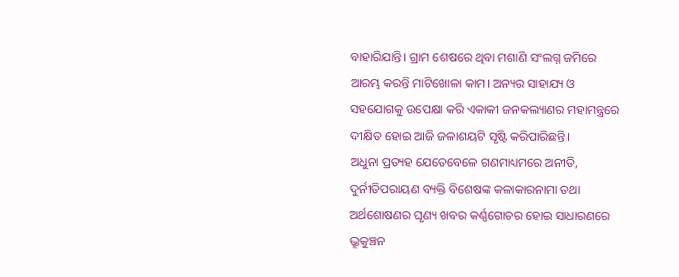ବାହାରିଯାନ୍ତି। ଗ୍ରାମ ଶେଷରେ ଥିବା ମଶାଣି ସଂଲଗ୍ନ ଜମିରେ ଆରମ୍ଭ କରନ୍ତି ମାଟିଖୋଳା କାମ। ଅନ୍ୟର ସାହାଯ୍ୟ ଓ ସହଯୋଗକୁ ଉପେକ୍ଷା କରି ଏକାକୀ ଜନକଲ୍ୟାଣର ମହାମନ୍ତ୍ରରେ ଦୀକ୍ଷିତ ହୋଇ ଆଜି ଜଳାଶୟଟି ସୃଷ୍ଟି କରିପାରିଛନ୍ତି।
ଅଧୁନା ପ୍ରତ୍ୟହ ଯେତେବେଳେ ଗଣମାଧ୍ୟମରେ ଅନୀତି, ଦୁର୍ନୀତିପରାୟଣ ବ୍ୟକ୍ତି ବିଶେଷଙ୍କ କଳାକାରନାମା ତଥା ଅର୍ଥଶୋଷଣର ଘୃଣ୍ୟ ଖବର କର୍ଣ୍ଣଗୋଚର ହୋଇ ସାଧାରଣରେ ଭ୍ରୂକୁଞ୍ଚନ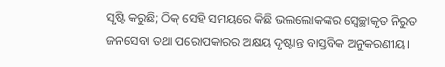ସୃଷ୍ଟି କରୁଛି; ଠିକ୍‌ ସେହି ସମୟରେ କିଛି ଭଲଲୋକଙ୍କର ସ୍ବେଚ୍ଛାକୃତ ନିରୁତ ଜନସେବା ତଥା ପରୋପକାରର ଅକ୍ଷୟ ଦୃଷ୍ଟାନ୍ତ ବାସ୍ତବିକ ଅନୁକରଣୀୟ।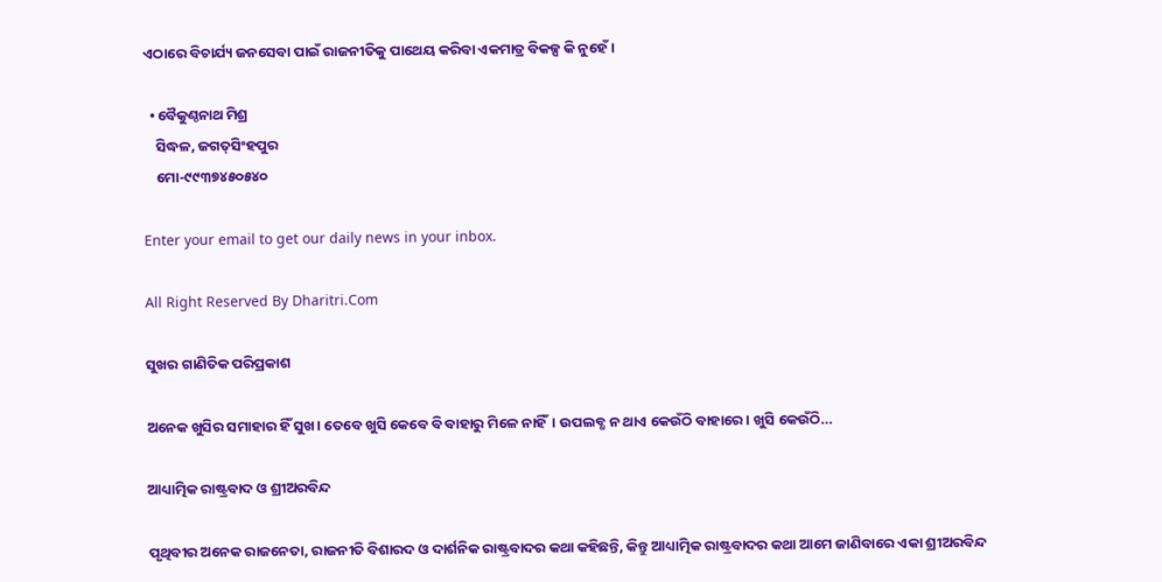ଏଠାରେ ବିଚାର୍ଯ୍ୟ ଜନସେବା ପାଇଁ ରାଜନୀତିକୁ ପାଥେୟ କରିବା ଏକମାତ୍ର ବିକଳ୍ପ କି ନୁହେଁ।

  • ବୈକୁଣ୍ଠନାଥ ମିଶ୍ର
    ସିଦ୍ଧଳ, ଜଗତ୍‌ସିଂହପୁର
    ମୋ-୯୯୩୭୪୫୦୫୪୦

Enter your email to get our daily news in your inbox.

All Right Reserved By Dharitri.Com

ସୁଖର ଗାଣିତିକ ପରିପ୍ରକାଶ

ଅନେକ ଖୁସିର ସମାହାର ହିଁ ସୁଖ। ତେବେ ଖୁସି କେବେ ବି ବାହାରୁ ମିଳେ ନାହିଁ। ଉପଲବ୍ଧ ନ ଥାଏ କେଉଁଠି ବାହାରେ। ଖୁସି କେଉଁଠି...

ଆଧ୍ୟାତ୍ମିକ ରାଷ୍ଟ୍ରବାଦ ଓ ଶ୍ରୀଅରବିନ୍ଦ

ପୃଥିବୀର ଅନେକ ରାଜନେତା, ରାଜନୀତି ବିଶାରଦ ଓ ଦାର୍ଶନିକ ରାଷ୍ଟ୍ରବାଦର କଥା କହିଛନ୍ତି, କିନ୍ତୁ ଆଧ୍ୟାତ୍ମିକ ରାଷ୍ଟ୍ରବାଦର କଥା ଆମେ ଜାଣିବାରେ ଏକା ଶ୍ରୀଅରବିନ୍ଦ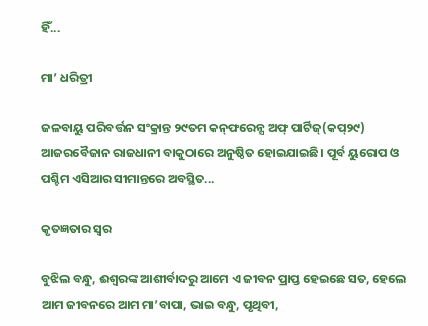ହିଁ...

ମା’ ଧରିତ୍ରୀ

ଜଳବାୟୁ ପରିବର୍ତ୍ତନ ସଂକ୍ରାନ୍ତ ୨୯ତମ କନ୍‌ଫରେନ୍ସ ଅଫ୍‌ ପାର୍ଟିଜ୍‌(କପ୍‌୨୯) ଆଜରବୈଜାନ ରାଜଧାନୀ ବାକୁଠାରେ ଅନୁଷ୍ଠିତ ହୋଇଯାଇଛି। ପୂର୍ବ ୟୁରୋପ ଓ ପଶ୍ଚିମ ଏସିଆର ସୀମାନ୍ତରେ ଅବସ୍ଥିତ...

କୃତଜ୍ଞତାର ସ୍ବର

ବୁଝିଲ ବନ୍ଧୁ, ଈଶ୍ବରଙ୍କ ଆଶୀର୍ବାଦରୁ ଆମେ ଏ ଜୀବନ ପ୍ରାପ୍ତ ହେଇଛେ ସତ, ହେଲେ ଆମ ଜୀବନରେ ଆମ ମା’ବାପା, ଭାଇ ବନ୍ଧୁ, ପୃଥିବୀ,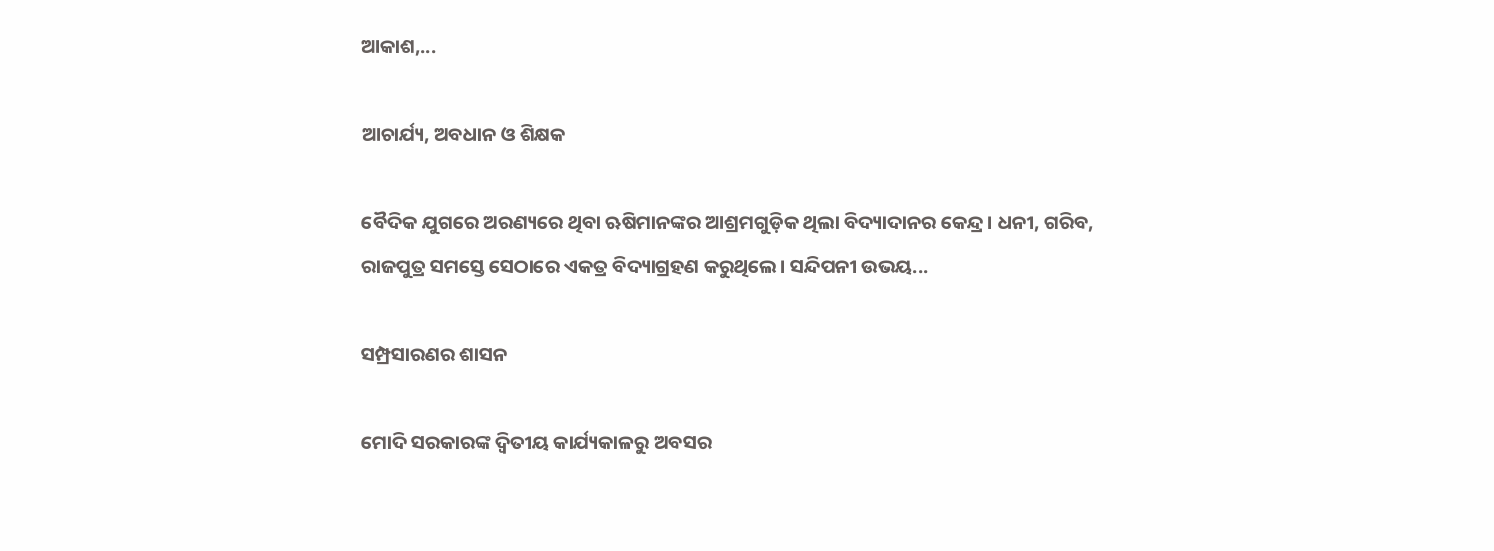ଆକାଶ,...

ଆଚାର୍ଯ୍ୟ, ଅବଧାନ ଓ ଶିକ୍ଷକ

ବୈଦିକ ଯୁଗରେ ଅରଣ୍ୟରେ ଥିବା ଋଷିମାନଙ୍କର ଆଶ୍ରମଗୁଡ଼ିକ ଥିଲା ବିଦ୍ୟାଦାନର କେନ୍ଦ୍ର। ଧନୀ, ଗରିବ, ରାଜପୁତ୍ର ସମସ୍ତେ ସେଠାରେ ଏକତ୍ର ବିଦ୍ୟାଗ୍ରହଣ କରୁଥିଲେ। ସନ୍ଦିପନୀ ଉଭୟ...

ସମ୍ପ୍ରସାରଣର ଶାସନ

ମୋଦି ସରକାରଙ୍କ ଦ୍ୱିତୀୟ କାର୍ଯ୍ୟକାଳରୁ ଅବସର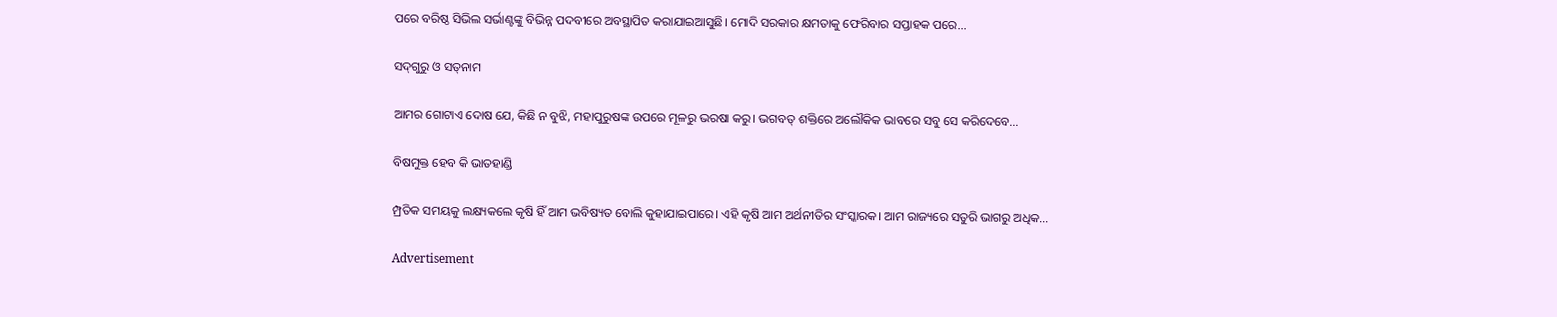ପରେ ବରିଷ୍ଠ ସିଭିଲ ସର୍ଭାଣ୍ଟଙ୍କୁ ବିଭିନ୍ନ ପଦବୀରେ ଅବସ୍ଥାପିତ କରାଯାଇଆସୁଛି। ମୋଦି ସରକାର କ୍ଷମତାକୁ ଫେରିବାର ସପ୍ତାହକ ପରେ...

ସଦ୍‌ଗୁରୁ ଓ ସତ୍‌ନାମ

ଆମର ଗୋଟାଏ ଦୋଷ ଯେ, କିଛି ନ ବୁଝି, ମହାପୁରୁଷଙ୍କ ଉପରେ ମୂଳରୁ ଭରଷା କରୁ। ଭଗବତ୍‌ ଶକ୍ତିରେ ଅଲୌକିକ ଭାବରେ ସବୁ ସେ କରିଦେବେ...

ବିଷମୁକ୍ତ ହେବ କି ଭାତହାଣ୍ଡି

ମ୍ପ୍ରତିକ ସମୟକୁ ଲକ୍ଷ୍ୟକଲେ କୃଷି ହିଁ ଆମ ଭବିଷ୍ୟତ ବୋଲି କୁହାଯାଇପାରେ। ଏହି କୃଷି ଆମ ଅର୍ଥନୀତିର ସଂସ୍କାରକ। ଆମ ରାଜ୍ୟରେ ସତୁରି ଭାଗରୁ ଅଧିକ...

Advertisement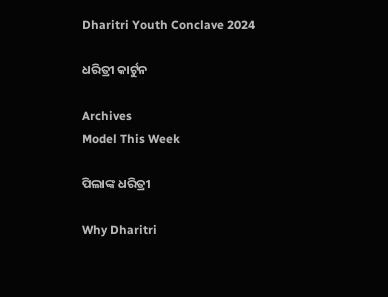Dharitri Youth Conclave 2024

ଧରିତ୍ରୀ କାର୍ଟୁନ

Archives
Model This Week

ପିଲାଙ୍କ ଧରିତ୍ରୀ

Why Dharitri